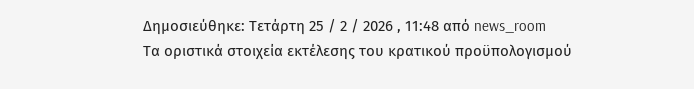Δημοσιεύθηκε: Τετάρτη 25 / 2 / 2026 , 11:48 από news_room
Τα οριστικά στοιχεία εκτέλεσης του κρατικού προϋπολογισμού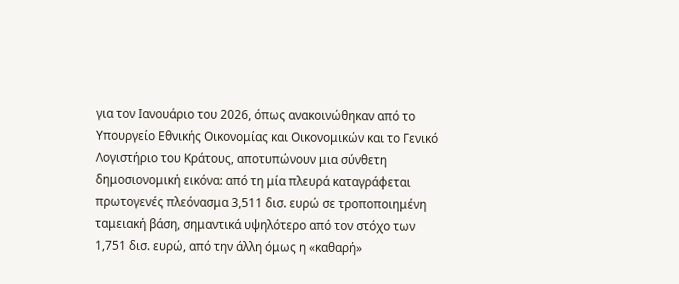για τον Ιανουάριο του 2026, όπως ανακοινώθηκαν από το Υπουργείο Εθνικής Οικονομίας και Οικονομικών και το Γενικό Λογιστήριο του Κράτους, αποτυπώνουν μια σύνθετη δημοσιονομική εικόνα: από τη μία πλευρά καταγράφεται πρωτογενές πλεόνασμα 3,511 δισ. ευρώ σε τροποποιημένη ταμειακή βάση, σημαντικά υψηλότερο από τον στόχο των 1,751 δισ. ευρώ, από την άλλη όμως η «καθαρή»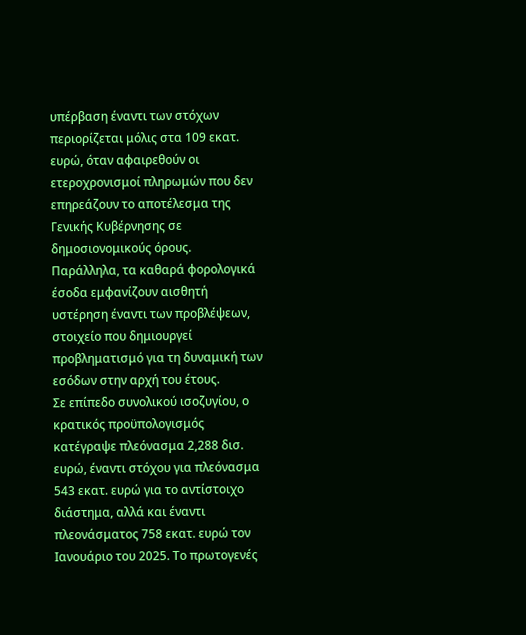υπέρβαση έναντι των στόχων περιορίζεται μόλις στα 109 εκατ. ευρώ, όταν αφαιρεθούν οι ετεροχρονισμοί πληρωμών που δεν επηρεάζουν το αποτέλεσμα της Γενικής Κυβέρνησης σε δημοσιονομικούς όρους. Παράλληλα, τα καθαρά φορολογικά έσοδα εμφανίζουν αισθητή υστέρηση έναντι των προβλέψεων, στοιχείο που δημιουργεί προβληματισμό για τη δυναμική των εσόδων στην αρχή του έτους.
Σε επίπεδο συνολικού ισοζυγίου, ο κρατικός προϋπολογισμός κατέγραψε πλεόνασμα 2,288 δισ. ευρώ, έναντι στόχου για πλεόνασμα 543 εκατ. ευρώ για το αντίστοιχο διάστημα, αλλά και έναντι πλεονάσματος 758 εκατ. ευρώ τον Ιανουάριο του 2025. Το πρωτογενές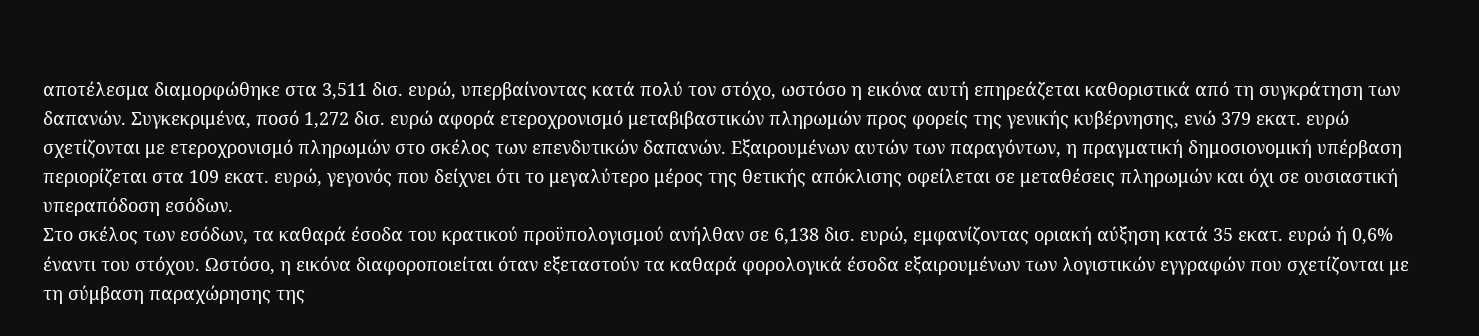αποτέλεσμα διαμορφώθηκε στα 3,511 δισ. ευρώ, υπερβαίνοντας κατά πολύ τον στόχο, ωστόσο η εικόνα αυτή επηρεάζεται καθοριστικά από τη συγκράτηση των δαπανών. Συγκεκριμένα, ποσό 1,272 δισ. ευρώ αφορά ετεροχρονισμό μεταβιβαστικών πληρωμών προς φορείς της γενικής κυβέρνησης, ενώ 379 εκατ. ευρώ σχετίζονται με ετεροχρονισμό πληρωμών στο σκέλος των επενδυτικών δαπανών. Εξαιρουμένων αυτών των παραγόντων, η πραγματική δημοσιονομική υπέρβαση περιορίζεται στα 109 εκατ. ευρώ, γεγονός που δείχνει ότι το μεγαλύτερο μέρος της θετικής απόκλισης οφείλεται σε μεταθέσεις πληρωμών και όχι σε ουσιαστική υπεραπόδοση εσόδων.
Στο σκέλος των εσόδων, τα καθαρά έσοδα του κρατικού προϋπολογισμού ανήλθαν σε 6,138 δισ. ευρώ, εμφανίζοντας οριακή αύξηση κατά 35 εκατ. ευρώ ή 0,6% έναντι του στόχου. Ωστόσο, η εικόνα διαφοροποιείται όταν εξεταστούν τα καθαρά φορολογικά έσοδα εξαιρουμένων των λογιστικών εγγραφών που σχετίζονται με τη σύμβαση παραχώρησης της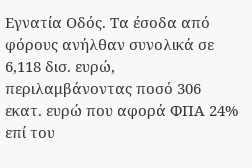Εγνατία Οδός. Τα έσοδα από φόρους ανήλθαν συνολικά σε 6,118 δισ. ευρώ, περιλαμβάνοντας ποσό 306 εκατ. ευρώ που αφορά ΦΠΑ 24% επί του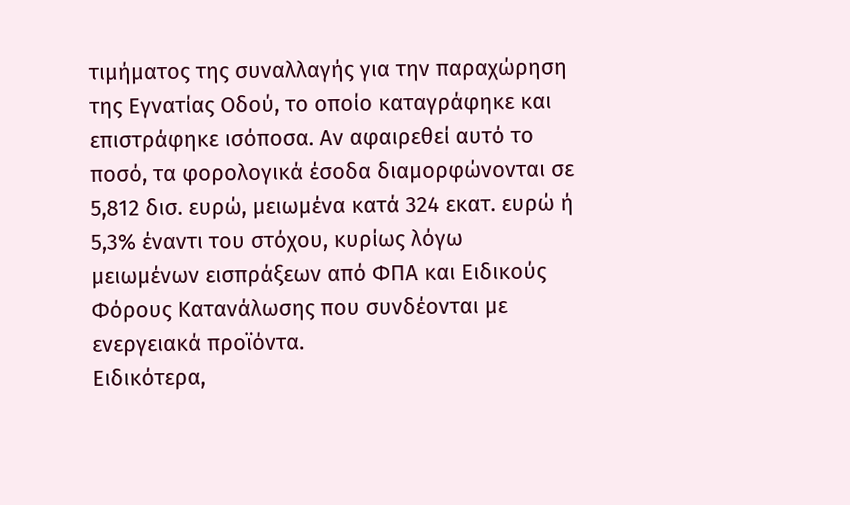τιμήματος της συναλλαγής για την παραχώρηση της Εγνατίας Οδού, το οποίο καταγράφηκε και επιστράφηκε ισόποσα. Αν αφαιρεθεί αυτό το ποσό, τα φορολογικά έσοδα διαμορφώνονται σε 5,812 δισ. ευρώ, μειωμένα κατά 324 εκατ. ευρώ ή 5,3% έναντι του στόχου, κυρίως λόγω μειωμένων εισπράξεων από ΦΠΑ και Ειδικούς Φόρους Κατανάλωσης που συνδέονται με ενεργειακά προϊόντα.
Ειδικότερα,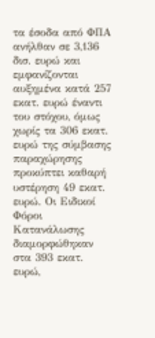τα έσοδα από ΦΠΑ ανήλθαν σε 3,136 δισ. ευρώ και εμφανίζονται αυξημένα κατά 257 εκατ. ευρώ έναντι του στόχου, όμως χωρίς τα 306 εκατ. ευρώ της σύμβασης παραχώρησης προκύπτει καθαρή υστέρηση 49 εκατ. ευρώ. Οι Ειδικοί Φόροι Κατανάλωσης διαμορφώθηκαν στα 393 εκατ. ευρώ,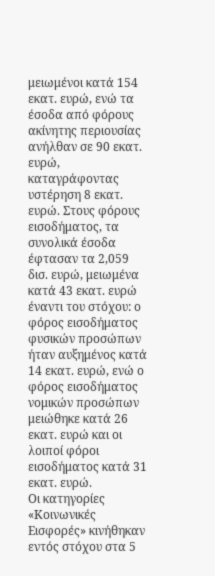μειωμένοι κατά 154 εκατ. ευρώ, ενώ τα έσοδα από φόρους ακίνητης περιουσίας ανήλθαν σε 90 εκατ. ευρώ, καταγράφοντας υστέρηση 8 εκατ. ευρώ. Στους φόρους εισοδήματος, τα συνολικά έσοδα έφτασαν τα 2,059 δισ. ευρώ, μειωμένα κατά 43 εκατ. ευρώ έναντι του στόχου: ο φόρος εισοδήματος φυσικών προσώπων ήταν αυξημένος κατά 14 εκατ. ευρώ, ενώ ο φόρος εισοδήματος νομικών προσώπων μειώθηκε κατά 26 εκατ. ευρώ και οι λοιποί φόροι εισοδήματος κατά 31 εκατ. ευρώ.
Οι κατηγορίες «Κοινωνικές Εισφορές» κινήθηκαν εντός στόχου στα 5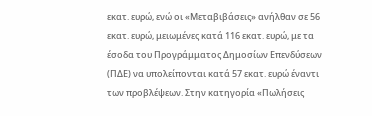εκατ. ευρώ, ενώ οι «Μεταβιβάσεις» ανήλθαν σε 56 εκατ. ευρώ, μειωμένες κατά 116 εκατ. ευρώ, με τα έσοδα του Προγράμματος Δημοσίων Επενδύσεων (ΠΔΕ) να υπολείπονται κατά 57 εκατ. ευρώ έναντι των προβλέψεων. Στην κατηγορία «Πωλήσεις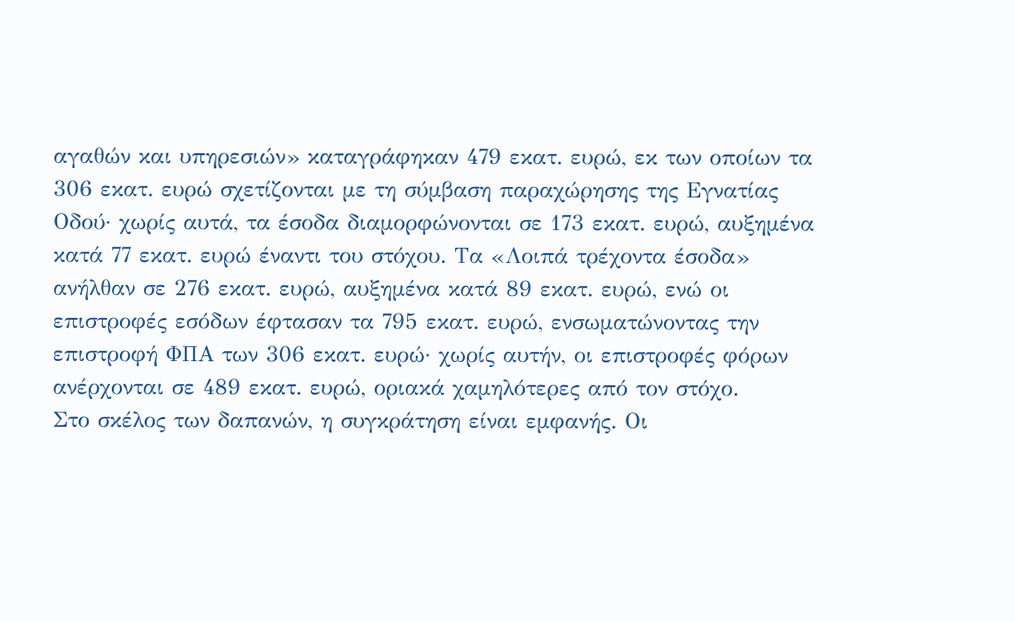αγαθών και υπηρεσιών» καταγράφηκαν 479 εκατ. ευρώ, εκ των οποίων τα 306 εκατ. ευρώ σχετίζονται με τη σύμβαση παραχώρησης της Εγνατίας Οδού· χωρίς αυτά, τα έσοδα διαμορφώνονται σε 173 εκατ. ευρώ, αυξημένα κατά 77 εκατ. ευρώ έναντι του στόχου. Τα «Λοιπά τρέχοντα έσοδα» ανήλθαν σε 276 εκατ. ευρώ, αυξημένα κατά 89 εκατ. ευρώ, ενώ οι επιστροφές εσόδων έφτασαν τα 795 εκατ. ευρώ, ενσωματώνοντας την επιστροφή ΦΠΑ των 306 εκατ. ευρώ· χωρίς αυτήν, οι επιστροφές φόρων ανέρχονται σε 489 εκατ. ευρώ, οριακά χαμηλότερες από τον στόχο.
Στο σκέλος των δαπανών, η συγκράτηση είναι εμφανής. Οι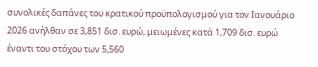συνολικές δαπάνες του κρατικού προϋπολογισμού για τον Ιανουάριο 2026 ανήλθαν σε 3,851 δισ. ευρώ, μειωμένες κατά 1,709 δισ. ευρώ έναντι του στόχου των 5,560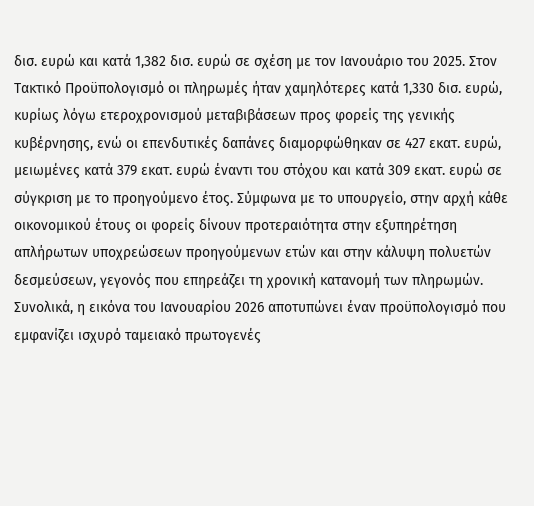δισ. ευρώ και κατά 1,382 δισ. ευρώ σε σχέση με τον Ιανουάριο του 2025. Στον Τακτικό Προϋπολογισμό οι πληρωμές ήταν χαμηλότερες κατά 1,330 δισ. ευρώ, κυρίως λόγω ετεροχρονισμού μεταβιβάσεων προς φορείς της γενικής κυβέρνησης, ενώ οι επενδυτικές δαπάνες διαμορφώθηκαν σε 427 εκατ. ευρώ, μειωμένες κατά 379 εκατ. ευρώ έναντι του στόχου και κατά 309 εκατ. ευρώ σε σύγκριση με το προηγούμενο έτος. Σύμφωνα με το υπουργείο, στην αρχή κάθε οικονομικού έτους οι φορείς δίνουν προτεραιότητα στην εξυπηρέτηση απλήρωτων υποχρεώσεων προηγούμενων ετών και στην κάλυψη πολυετών δεσμεύσεων, γεγονός που επηρεάζει τη χρονική κατανομή των πληρωμών.
Συνολικά, η εικόνα του Ιανουαρίου 2026 αποτυπώνει έναν προϋπολογισμό που εμφανίζει ισχυρό ταμειακό πρωτογενές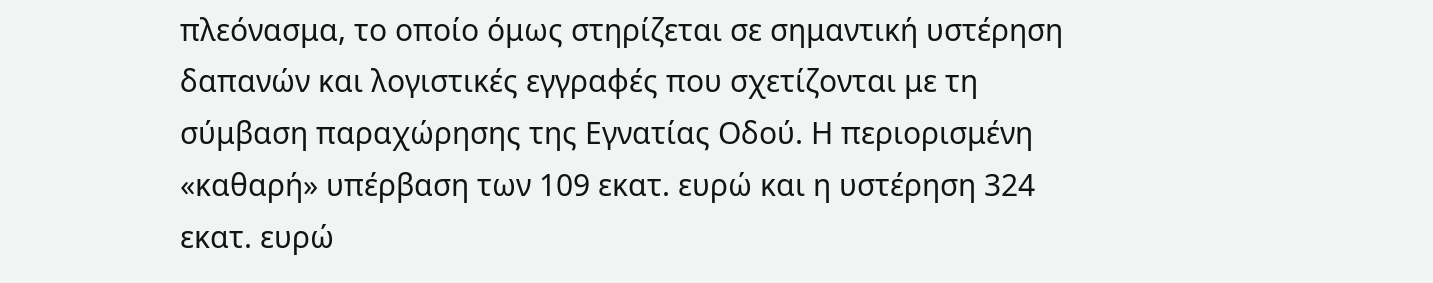πλεόνασμα, το οποίο όμως στηρίζεται σε σημαντική υστέρηση δαπανών και λογιστικές εγγραφές που σχετίζονται με τη σύμβαση παραχώρησης της Εγνατίας Οδού. Η περιορισμένη «καθαρή» υπέρβαση των 109 εκατ. ευρώ και η υστέρηση 324 εκατ. ευρώ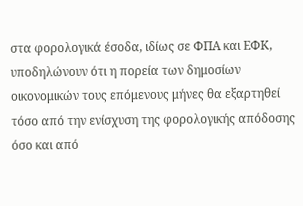στα φορολογικά έσοδα, ιδίως σε ΦΠΑ και ΕΦΚ, υποδηλώνουν ότι η πορεία των δημοσίων οικονομικών τους επόμενους μήνες θα εξαρτηθεί τόσο από την ενίσχυση της φορολογικής απόδοσης όσο και από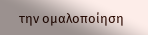την ομαλοποίηση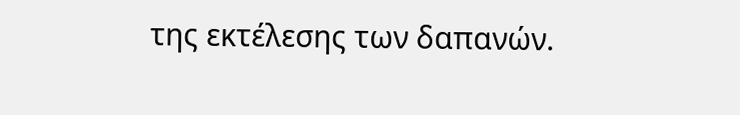της εκτέλεσης των δαπανών.